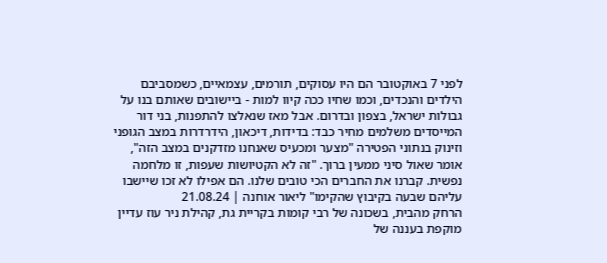לפני 7 באוקטובר הם היו עסוקים, תורמים, עצמאיים, כשמסביבם הילדים והנכדים, וכמו שחיו ככה קיוו למות - ביישובים שאותם בנו על גבולות ישראל, בצפון ובדרום. אבל מאז שנאלצו להתפנות, בני דור המייסדים משלמים מחיר כבד: בדידות, דיכאון, הידרדרות במצב הגופני וזינוק בנתוני הפטירה "מצער ומכעיס שאנחנו מזדקנים במצב הזה", אומר שאול סיני ממעין ברוך. "זה לא הקטיושות שעפות, זו מלחמה נפשית. קברנו את החברים הכי טובים שלנו. הם אפילו לא זכו שיישבו עליהם שבעה בקיבוץ שהקימו" ליאור אוחנה | 21.08.24
הרחק מהבית, בשכונה של רבי קומות בקריית גת, קהילת ניר עוז עדיין מוקפת בעננה של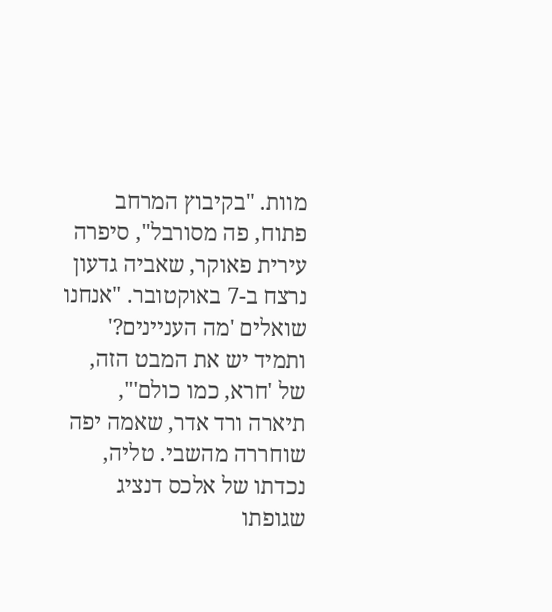מוות. "בקיבוץ המרחב פתוח, פה מסורבל", סיפרה עירית פאוקר, שאביה גדעון נרצח ב-7 באוקטובר. "אנחנו שואלים 'מה העניינים?' ותמיד יש את המבט הזה, של 'חרא, כמו כולם'", תיארה ורד אדר, שאמה יפה שוחררה מהשבי. טליה, נכדתו של אלכס דנציג שגופתו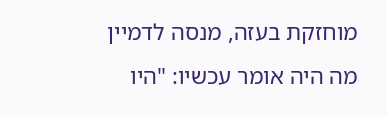מוחזקת בעזה, מנסה לדמיין מה היה אומר עכשיו: "היו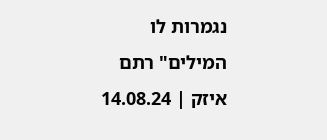נגמרות לו המילים" רתם איזק | 14.08.24